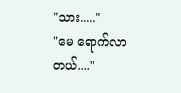"သား....."
"မေ ရောက်လာတယ်...."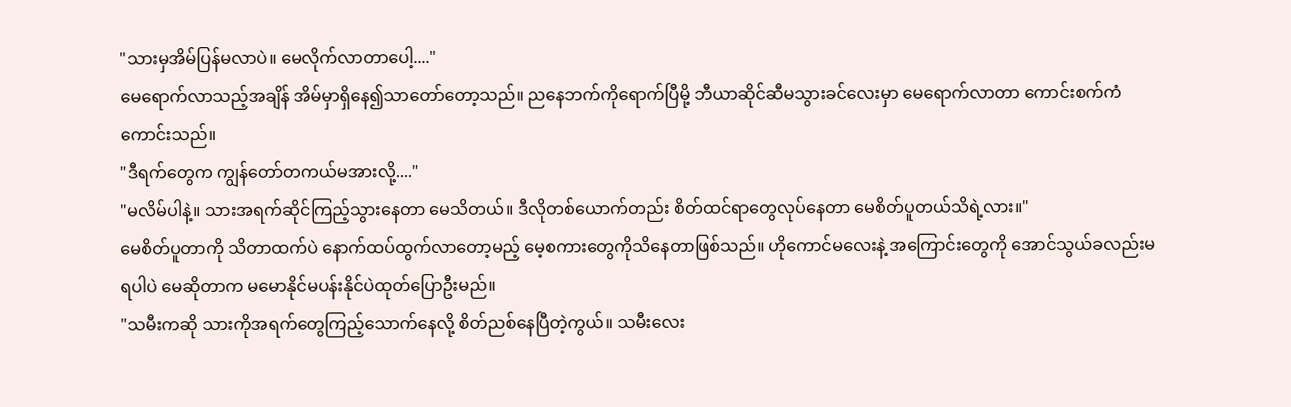"သားမှအိမ်ပြန်မလာပဲ။ မေလိုက်လာတာပေါ့...."
မေရောက်လာသည့်အချိန် အိမ်မှာရှိနေ၍သာတော်တော့သည်။ ညနေဘက်ကိုရောက်ပြီမို့ ဘီယာဆိုင်ဆီမသွားခင်လေးမှာ မေရောက်လာတာ ကောင်းစက်ကံကောင်းသည်။
"ဒီရက်တွေက ကျွန်တော်တကယ်မအားလို့...."
"မလိမ်ပါနဲ့။ သားအရက်ဆိုင်ကြည့်သွားနေတာ မေသိတယ်။ ဒီလိုတစ်ယောက်တည်း စိတ်ထင်ရာတွေလုပ်နေတာ မေစိတ်ပူတယ်သိရဲ့လား။"
မေစိတ်ပူတာကို သိတာထက်ပဲ နောက်ထပ်ထွက်လာတော့မည့် မေ့စကားတွေကိုသိနေတာဖြစ်သည်။ ဟိုကောင်မလေးနဲ့ အကြောင်းတွေကို အောင်သွယ်ခလည်းမရပါပဲ မေဆိုတာက မမောနိုင်မပန်းနိုင်ပဲထုတ်ပြောဦးမည်။
"သမီးကဆို သားကိုအရက်တွေကြည့်သောက်နေလို့ စိတ်ညစ်နေပြီတဲ့ကွယ်။ သမီးလေး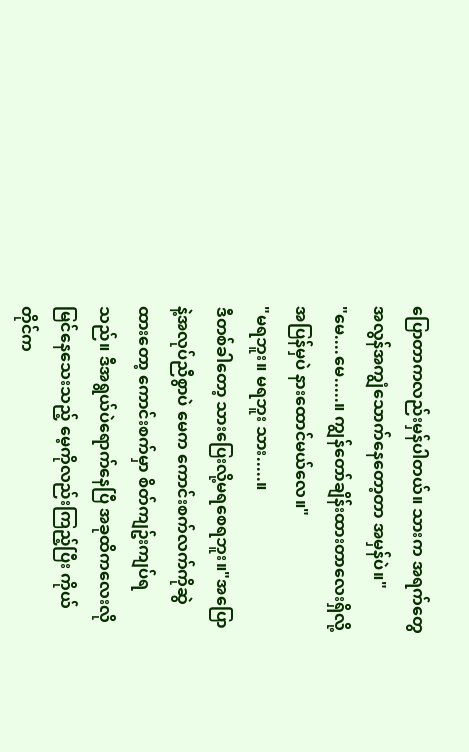ပြောတာကလည်းမှန်ပါတယ်။ သားက အရက်တွေအလွန်အကျွံသောက်နေတော့တာ အမှန်ပဲ။"
"မေ....မေ.....။ ကျွန်တော်ချိန်းထားတာလေးရှိလို့ အပြန်မှပဲ နားထောင်မယ်လေ။"
"မရဘူး။ မရဘူး သား.....။
ဒီတစ်ခါတော့ သားပြေးလို့မရစေရဘူး။"အပြောနဲ့အလုပ်ညီစွာပဲ မေက ကောင်းစက်လက်ကိုဆွဲထားတော့ ကောင်းစက်မှာ စိတ်ကျဥ်းကျပ်ရသည်။ ဒီအရွယ်ပဲရောက်နေပြီ အခုထိကလေးလိုမြင်နေသေးသည့် မေ့ကိုလည်းကြည့်ပြီး ကိုယ်တိုင်က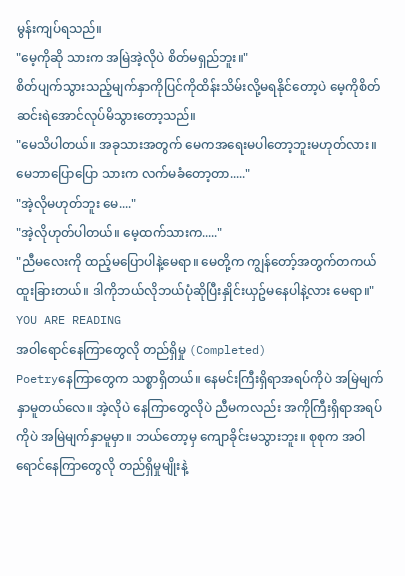မွန်းကျပ်ရသည်။
"မေ့ကိုဆို သားက အမြဲအဲ့လိုပဲ စိတ်မရှည်ဘူး။"
စိတ်ပျက်သွားသည့်မျက်နှာကိုပြင်ကိုထိန်းသိမ်းလို့မရနိုင်တော့ပဲ မေ့ကိုစိတ်ဆင်းရဲအောင်လုပ်မိသွားတော့သည်။
"မေသိပါတယ်။ အခုသားအတွက် မေကအရေးမပါတော့ဘူးမဟုတ်လား။ မေဘာပြောပြော သားက လက်မခံတော့တာ....."
"အဲ့လိုမဟုတ်ဘူး မေ...."
"အဲ့လိုဟုတ်ပါတယ်။ မေ့ထက်သားက....."
"ညီမလေးကို ထည့်မပြောပါနဲ့မေရာ။ မေတို့က ကျွန်တော့်အတွက်တကယ်ထူးခြားတယ်။ ဒါကိုဘယ်လိုဘယ်ပုံဆိုပြီးနှိုင်းယှဥ်မနေပါနဲ့လား မေရာ။"
YOU ARE READING
အဝါရောင်နေကြာတွေလို တည်ရှိမှု (Completed)
Poetryနေကြာတွေက သစ္စာရှိတယ်။ နေမင်းကြီးရှိရာအရပ်ကိုပဲ အမြဲမျက်နှာမူတယ်လေ။ အဲ့လိုပဲ နေကြာတွေလိုပဲ ညီမကလည်း အကိုကြီးရှိရာအရပ်ကိုပဲ အမြဲမျက်နှာမူမှာ။ ဘယ်တော့မှ ကျောခိုင်းမသွားဘူး။ စုစုက အဝါရောင်နေကြာတွေလို တည်ရှိမှုမျိုးနဲ့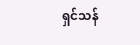ရှင်သန်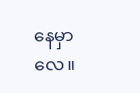နေမှာလေ။